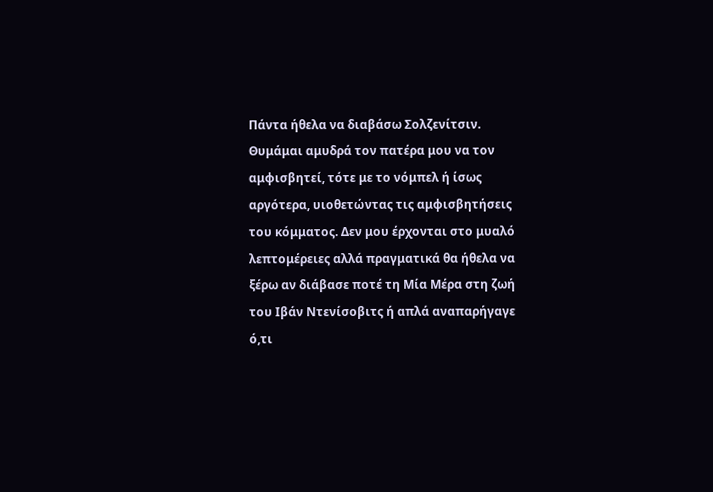Πάντα ήθελα να διαβάσω Σολζενίτσιν.
Θυμάμαι αμυδρά τον πατέρα μου να τον αμφισβητεί, τότε με το νόμπελ ή ίσως αργότερα, υιοθετώντας τις αμφισβητήσεις του κόμματος. Δεν μου έρχονται στο μυαλό λεπτομέρειες αλλά πραγματικά θα ήθελα να ξέρω αν διάβασε ποτέ τη Μία Μέρα στη ζωή του Ιβάν Ντενίσοβιτς ή απλά αναπαρήγαγε ό,τι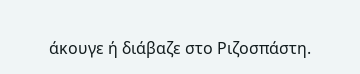άκουγε ή διάβαζε στο Ριζοσπάστη.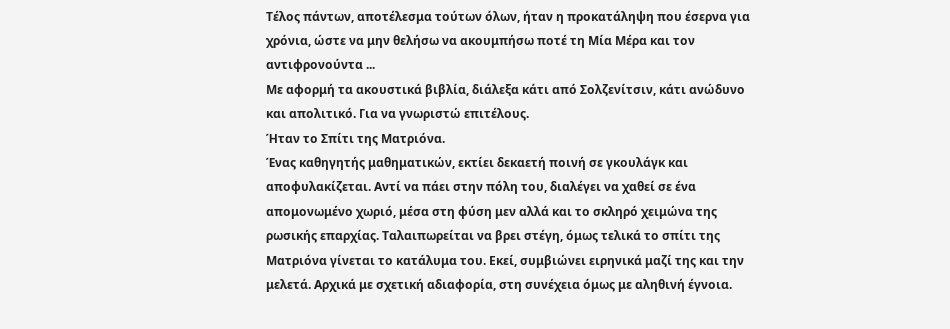Τέλος πάντων, αποτέλεσμα τούτων όλων, ήταν η προκατάληψη που έσερνα για χρόνια, ώστε να μην θελήσω να ακουμπήσω ποτέ τη Μία Μέρα και τον αντιφρονούντα ...
Με αφορμή τα ακουστικά βιβλία, διάλεξα κάτι από Σολζενίτσιν, κάτι ανώδυνο και απολιτικό. Για να γνωριστώ επιτέλους.
Ήταν το Σπίτι της Ματριόνα.
Ένας καθηγητής μαθηματικών, εκτίει δεκαετή ποινή σε γκουλάγκ και αποφυλακίζεται. Αντί να πάει στην πόλη του, διαλέγει να χαθεί σε ένα απομονωμένο χωριό, μέσα στη φύση μεν αλλά και το σκληρό χειμώνα της ρωσικής επαρχίας. Ταλαιπωρείται να βρει στέγη, όμως τελικά το σπίτι της Ματριόνα γίνεται το κατάλυμα του. Εκεί, συμβιώνει ειρηνικά μαζί της και την μελετά. Αρχικά με σχετική αδιαφορία, στη συνέχεια όμως με αληθινή έγνοια.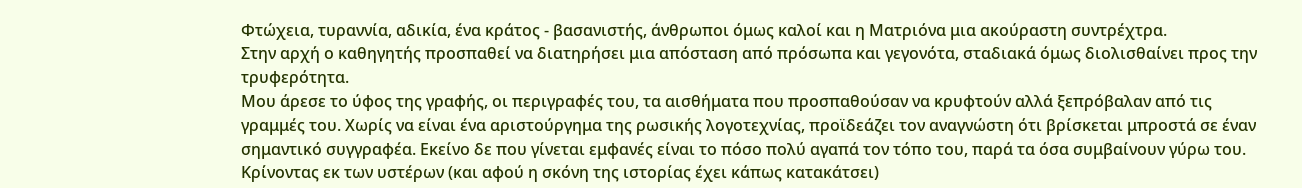Φτώχεια, τυραννία, αδικία, ένα κράτος - βασανιστής, άνθρωποι όμως καλοί και η Ματριόνα μια ακούραστη συντρέχτρα.
Στην αρχή ο καθηγητής προσπαθεί να διατηρήσει μια απόσταση από πρόσωπα και γεγονότα, σταδιακά όμως διολισθαίνει προς την τρυφερότητα.
Μου άρεσε το ύφος της γραφής, οι περιγραφές του, τα αισθήματα που προσπαθούσαν να κρυφτούν αλλά ξεπρόβαλαν από τις γραμμές του. Χωρίς να είναι ένα αριστούργημα της ρωσικής λογοτεχνίας, προϊδεάζει τον αναγνώστη ότι βρίσκεται μπροστά σε έναν σημαντικό συγγραφέα. Εκείνο δε που γίνεται εμφανές είναι το πόσο πολύ αγαπά τον τόπο του, παρά τα όσα συμβαίνουν γύρω του.
Κρίνοντας εκ των υστέρων (και αφού η σκόνη της ιστορίας έχει κάπως κατακάτσει)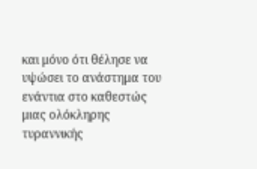και μόνο ότι θέλησε να υψώσει το ανάστημα του ενάντια στο καθεστώς μιας ολόκληρης τυραννικής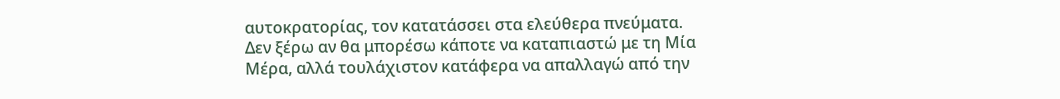αυτοκρατορίας, τον κατατάσσει στα ελεύθερα πνεύματα.
Δεν ξέρω αν θα μπορέσω κάποτε να καταπιαστώ με τη Μία Μέρα, αλλά τουλάχιστον κατάφερα να απαλλαγώ από την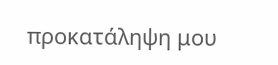προκατάληψη μου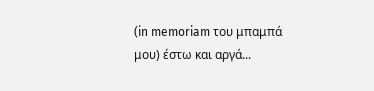(in memoriam του μπαμπά μου) έστω και αργά...